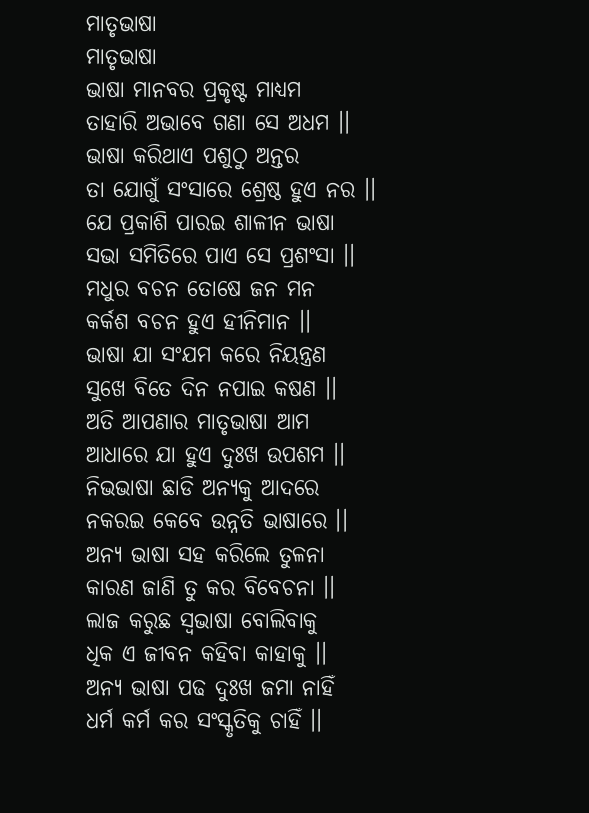ମାତୃଭାଷା
ମାତୃଭାଷା
ଭାଷା ମାନବର ପ୍ରକୃଷ୍ଟ ମାଧ୍ୟମ
ତାହାରି ଅଭାବେ ଗଣା ସେ ଅଧମ ।।
ଭାଷା କରିଥାଏ ପଶୁଠୁ ଅନ୍ତର
ତା ଯୋଗୁଁ ସଂସାରେ ଶ୍ରେଷ୍ଠ ହୁଏ ନର ।।
ଯେ ପ୍ରକାଶି ପାରଇ ଶାଳୀନ ଭାଷା
ସଭା ସମିତିରେ ପାଏ ସେ ପ୍ରଶଂସା ।।
ମଧୁର ବଚନ ତୋଷେ ଜନ ମନ
କର୍କଶ ବଚନ ହୁଏ ହୀନିମାନ ।।
ଭାଷା ଯା ସଂଯମ କରେ ନିୟନ୍ତ୍ରଣ
ସୁଖେ ବିତେ ଦିନ ନପାଇ କଷଣ ।।
ଅତି ଆପଣାର ମାତୃଭାଷା ଆମ
ଆଧାରେ ଯା ହୁଏ ଦୁଃଖ ଉପଶମ ।।
ନିଭଭାଷା ଛାଡି ଅନ୍ୟକୁ ଆଦରେ
ନକରଇ କେବେ ଉନ୍ନତି ଭାଷାରେ ।।
ଅନ୍ୟ ଭାଷା ସହ କରିଲେ ତୁଳନା
କାରଣ ଜାଣି ତୁ କର ବିବେଚନା ।।
ଲାଜ କରୁଛ ସ୍ବଭାଷା ବୋଲିବାକୁ
ଧିକ ଏ ଜୀବନ କହିବା କାହାକୁ ।।
ଅନ୍ୟ ଭାଷା ପଢ ଦୁଃଖ ଜମା ନାହିଁ
ଧର୍ମ କର୍ମ କର ସଂସ୍କୃତିକୁ ଚାହିଁ ।।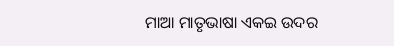ମାଆ ମାତୃଭାଷା ଏକଇ ଉଦର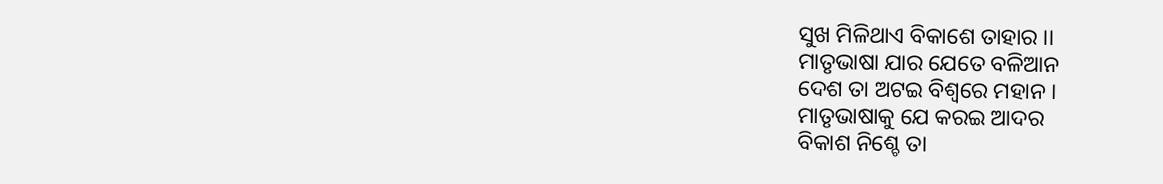ସୁଖ ମିଳିଥାଏ ବିକାଶେ ତାହାର ।।
ମାତୃଭାଷା ଯାର ଯେତେ ବଳିଆନ
ଦେଶ ତା ଅଟଇ ବିଶ୍ବରେ ମହାନ ।
ମାତୃଭାଷାକୁ ଯେ କରଇ ଆଦର
ବିକାଶ ନିଶ୍ଚେ ତା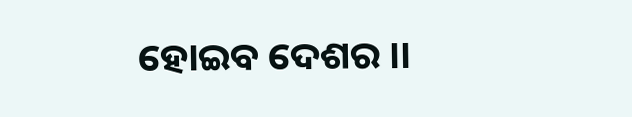ହୋଇବ ଦେଶର ।।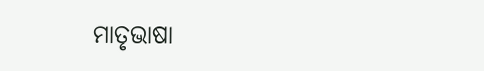ମାତୃଭାଷା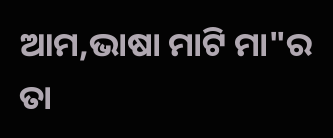ଆମ,ଭାଷା ମାଟି ମା"ର
ତା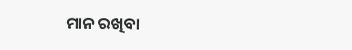ମାନ ରଖିବା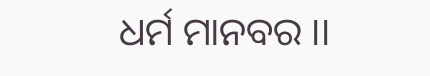ଧର୍ମ ମାନବର ।।